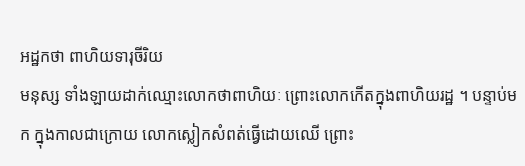អដ្ឋកថា ពាហិយទារុចីរិយ
មនុស្ស ទាំងឡាយដាក់ឈ្មោះលោកថាពាហិយៈ ព្រោះលោកកើតក្នុងពាហិយរដ្ឋ ។ បន្ទាប់មក ក្នុងកាលជាក្រោយ លោកស្លៀកសំពត់ធ្វើដោយឈើ ព្រោះ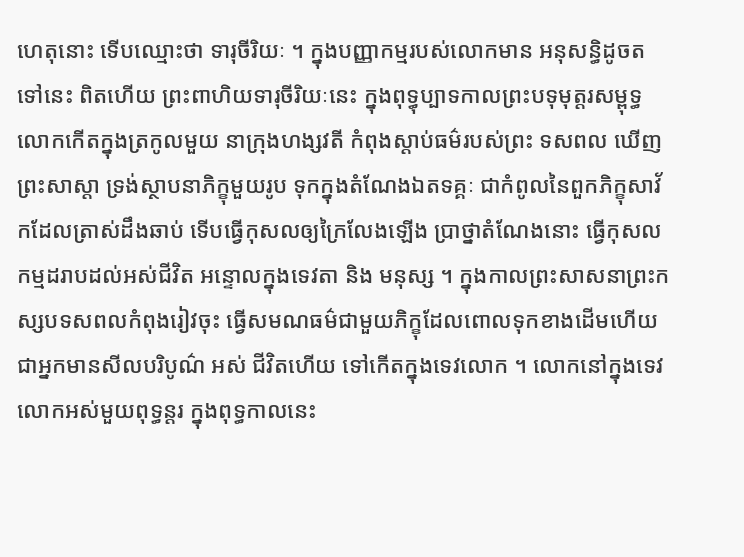ហេតុនោះ ទើបឈ្មោះថា ទារុចីរិយៈ ។ ក្នុងបញ្ញាកម្មរបស់លោកមាន អនុសន្ធិដូចតទៅនេះ ពិតហើយ ព្រះពាហិយទារុចីរិយៈនេះ ក្នុងពុទ្ធុប្បាទកាលព្រះបទុមុត្តរសម្ពុទ្ធ លោកកើតក្នុងត្រកូលមួយ នាក្រុងហង្សវតី កំពុងស្តាប់ធម៌របស់ព្រះ ទសពល ឃើញព្រះសាស្តា ទ្រង់ស្ថាបនាភិក្ខុមួយរូប ទុកក្នុងតំណែងឯតទគ្គៈ ជាកំពូលនៃពួកភិក្ខុសាវ័កដែលត្រាស់ដឹងឆាប់ ទើបធ្វើកុសលឲ្យក្រៃលែងឡើង ប្រាថ្នាតំណែងនោះ ធ្វើកុសលកម្មដរាបដល់អស់ជីវិត អន្ទោលក្នុងទេវតា និង មនុស្ស ។ ក្នុងកាលព្រះសាសនាព្រះកស្សបទសពលកំពុងរៀវចុះ ធ្វើសមណធម៌ជាមួយភិក្ខុដែលពោលទុកខាងដើមហើយ ជាអ្នកមានសីលបរិបូណ៌ អស់ ជីវិតហើយ ទៅកើតក្នុងទេវលោក ។ លោកនៅក្នុងទេវលោកអស់មួយពុទ្ធន្តរ ក្នុងពុទ្ធកាលនេះ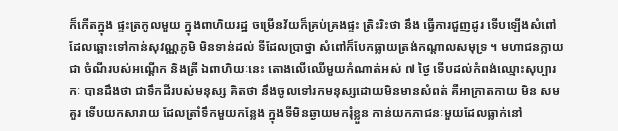ក៏កើតក្នុង ផ្ទះត្រកូលមួយ ក្នុងពាហិយរដ្ឋ ចម្រើនវ័យក៏គ្រប់គ្រងផ្ទះ ត្រិះរិះថា នឹង ធ្វើការជួញដូរ ទើបឡើងសំពៅដែលឆ្ពោះទៅកាន់សុវណ្ណភូមិ មិនទាន់ដល់ ទីដែលប្រាថ្នា សំពៅក៏បែកធ្លាយត្រង់កណ្តាលសមុទ្រ ។ មហាជនក្លាយជា ចំណីរបស់អណ្តើក និងត្រី ឯពាហិយៈនេះ តោងលើឈើមួយកំណាត់អស់ ៧ ថ្ងៃ ទើបដល់កំពង់ឈ្មោះសុប្បារកៈ បានដឹងថា ជាទឹកដីរបស់មនុស្ស គិតថា នឹងចូលទៅរកមនុស្សដោយមិនមានសំពត់ គឺអាក្រាតកាយ មិន សមគួរ ទើបយកសារាយ ដែលត្រាំទឹកមួយកន្លែង ក្នុងទីមិនឆ្ងាយមករុំខ្លួន កាន់យកភាជនៈមួយដែលធ្លាក់នៅ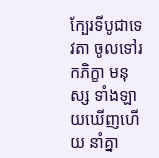ក្បែរទីបូជាទេវតា ចូលទៅរកភិក្ខា មនុស្ស ទាំងឡាយឃើញហើយ នាំគ្នា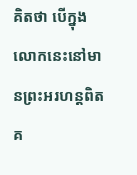គិតថា បើក្នុងលោកនេះនៅមានព្រះអរហន្តពិត គ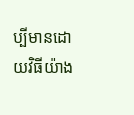ប្បីមានដោយវិធីយ៉ាង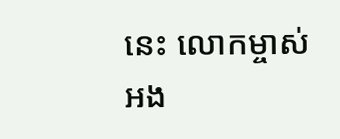នេះ លោកម្ចាស់អង